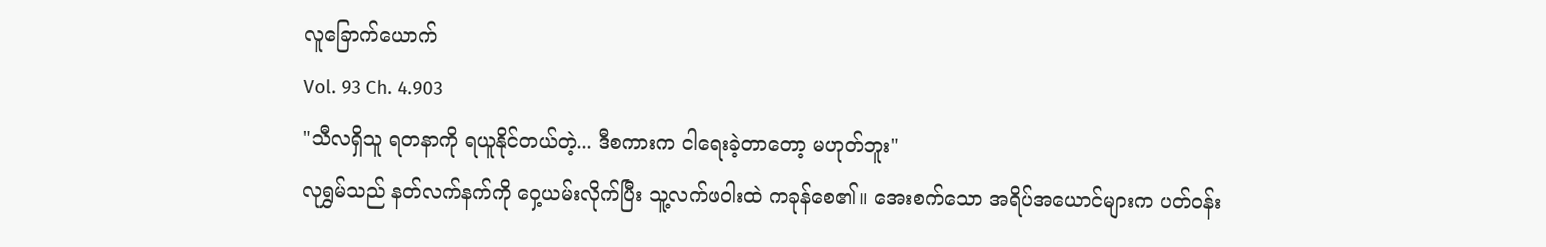လူခြောက်ယောက်
Vol. 93 Ch. 4.903
"သီလရှိသူ ရတနာကို ရယူနိုင်တယ်တဲ့... ဒီစကားက ငါရေးခဲ့တာတော့ မဟုတ်ဘူး"
လုရွှမ်သည် နတ်လက်နက်ကို ဝှေ့ယမ်းလိုက်ပြီး သူ့လက်ဖဝါးထဲ ကခုန်စေ၏။ အေးစက်သော အရိပ်အယောင်များက ပတ်ဝန်း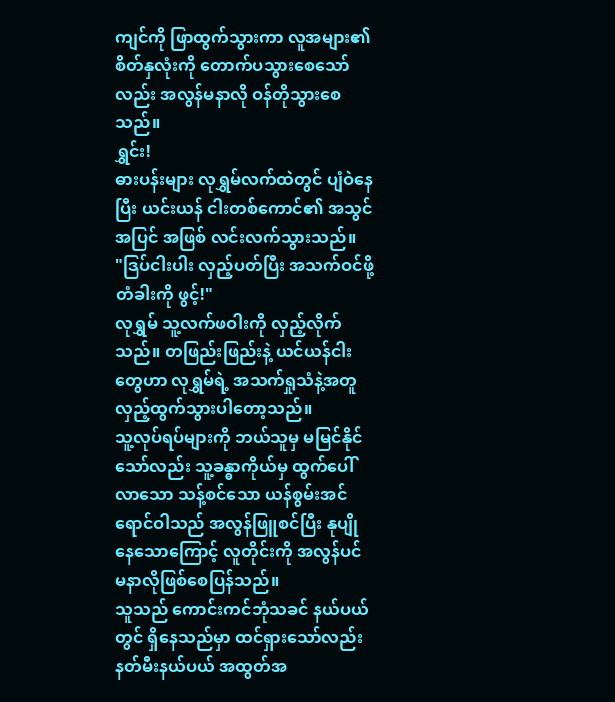ကျင်ကို ဖြာထွက်သွားကာ လူအများ၏ စိတ်နှလုံးကို တောက်ပသွားစေသော်လည်း အလွန်မနာလို ဝန်တိုသွားစေသည်။
ရွှင်း!
ဓားပန်းများ လုရွှမ်လက်ထဲတွင် ပျံဝဲနေပြီး ယင်းယန် ငါးတစ်ကောင်၏ အသွင်အပြင် အဖြစ် လင်းလက်သွားသည်။
"ဒြပ်ငါးပါး လှည့်ပတ်ပြီး အသက်ဝင်ဖို့ တံခါးကို ဖွင့်!"
လုရွှမ် သူ့လက်ဖဝါးကို လှည့်လိုက်သည်။ တဖြည်းဖြည်းနဲ့ ယင်ယန်ငါးတွေဟာ လုရွှမ်ရဲ့ အသက်ရှုသံနဲ့အတူ လှည့်ထွက်သွားပါတော့သည်။
သူ့လုပ်ရပ်များကို ဘယ်သူမှ မမြင်နိုင်သော်လည်း သူ့ခန္ဓာကိုယ်မှ ထွက်ပေါ်လာသော သန့်စင်သော ယန်စွမ်းအင် ရောင်ဝါသည် အလွန်ဖြူစင်ပြီး နုပျိုနေသောကြောင့် လူတိုင်းကို အလွန်ပင် မနာလိုဖြစ်စေပြန်သည်။
သူသည် ကောင်းကင်ဘုံသခင် နယ်ပယ်တွင် ရှိနေသည်မှာ ထင်ရှားသော်လည်း နတ်မီးနယ်ပယ် အထွတ်အ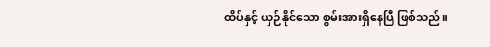ထိပ်နှင့် ယှဉ်နိုင်သော စွမ်းအားရှိနေပြီ ဖြစ်သည်။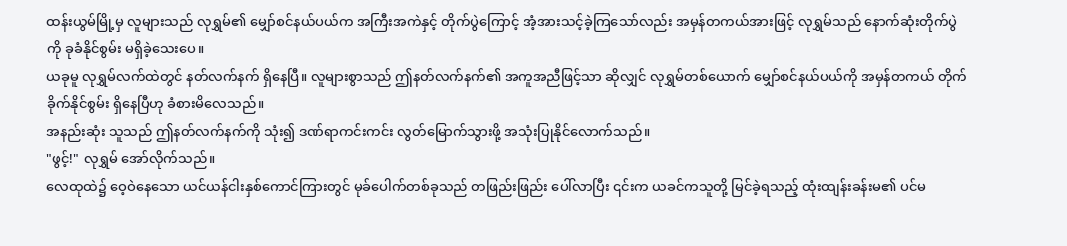ထန်းယွမ်မြို့မှ လူများသည် လုရွှမ်၏ မျှော်စင်နယ်ပယ်က အကြီးအကဲနှင့် တိုက်ပွဲကြောင့် အံ့အားသင့်ခဲ့ကြသော်လည်း အမှန်တကယ်အားဖြင့် လုရွှမ်သည် နောက်ဆုံးတိုက်ပွဲကို ခုခံနိုင်စွမ်း မရှိခဲ့သေးပေ။
ယခုမူ လုရွှမ်လက်ထဲတွင် နတ်လက်နက် ရှိနေပြီ။ လူများစွာသည် ဤနတ်လက်နက်၏ အကူအညီဖြင့်သာ ဆိုလျှင် လုရွှမ်တစ်ယောက် မျှော်စင်နယ်ပယ်ကို အမှန်တကယ် တိုက်ခိုက်နိုင်စွမ်း ရှိနေပြီဟု ခံစားမိလေသည်။
အနည်းဆုံး သူသည် ဤနတ်လက်နက်ကို သုံး၍ ဒဏ်ရာကင်းကင်း လွတ်မြောက်သွားဖို့ အသုံးပြုနိုင်လောက်သည်။
"ဖွင့်!" လုရွှမ် အော်လိုက်သည်။
လေထုထဲ၌ ဝေ့ဝဲနေသော ယင်ယန်ငါးနှစ်ကောင်ကြားတွင် မုခ်ပေါက်တစ်ခုသည် တဖြည်းဖြည်း ပေါ်လာပြီး ၎င်းက ယခင်ကသူတို့ မြင်ခဲ့ရသည့် ထုံးထျန်းခန်းမ၏ ပင်မ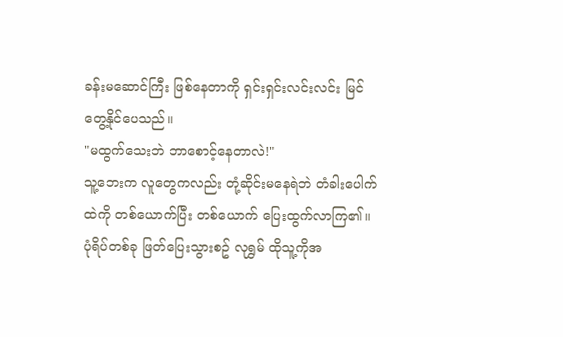ခန်းမဆောင်ကြီး ဖြစ်နေတာကို ရှင်းရှင်းလင်းလင်း မြင်တွေ့နိုင်ပေသည်။
"မထွက်သေးဘဲ ဘာစောင့်နေတာလဲ!"
သူ့ဘေးက လူတွေကလည်း တုံ့ဆိုင်းမနေရဲဘဲ တံခါးပေါက်ထဲကို တစ်ယောက်ပြီး တစ်ယောက် ပြေးထွက်လာကြ၏။ ပုံရိပ်တစ်ခု ဖြတ်ပြေးသွားစဥ် လုရွှမ် ထိုသူ့ကိုအ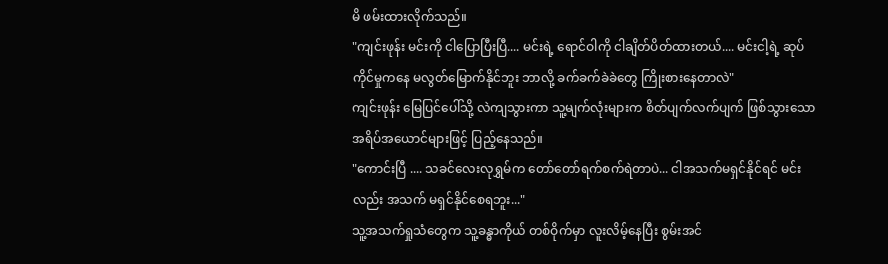မိ ဖမ်းထားလိုက်သည်။
"ကျင်းဖုန်း မင်းကို ငါပြောပြီးပြီ.... မင်းရဲ့ ရောင်ဝါကို ငါချိတ်ပိတ်ထားတယ်.... မင်းငါ့ရဲ့ ဆုပ်ကိုင်မှုကနေ မလွတ်မြောက်နိုင်ဘူး ဘာလို့ ခက်ခက်ခဲခဲတွေ ကြိုးစားနေတာလဲ"
ကျင်းဖုန်း မြေပြင်ပေါ်သို့ လဲကျသွားကာ သူ့မျက်လုံးများက စိတ်ပျက်လက်ပျက် ဖြစ်သွားသော အရိပ်အယောင်များဖြင့် ပြည့်နေသည်။
"ကောင်းပြီ .... သခင်လေးလုရွှမ်က တော်တော်ရက်စက်ရဲတာပဲ... ငါအသက်မရှင်နိုင်ရင် မင်းလည်း အသက် မရှင်နိုင်စေရဘူး..."
သူ့အသက်ရှုသံတွေက သူ့ခန္ဓာကိုယ် တစ်ဝိုက်မှာ လူးလိမ့်နေပြီး စွမ်းအင်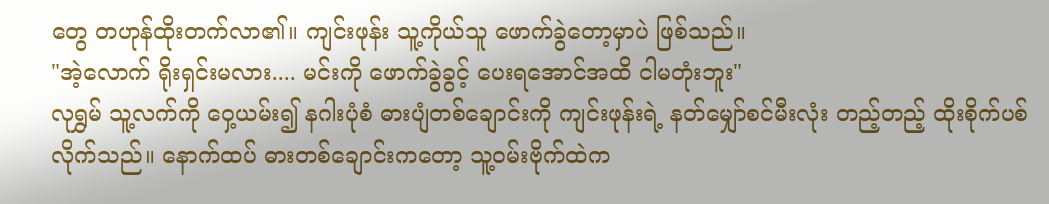တွေ တဟုန်ထိုးတက်လာ၏။ ကျင်းဖုန်း သူ့ကိုယ်သူ ဖောက်ခွဲတော့မှာပဲ ဖြစ်သည်။
"အဲ့လောက် ရိုးရှင်းမလား.... မင်းကို ဖောက်ခွဲခွင့် ပေးရအောင်အထိ ငါမတုံးဘူး"
လုရွှမ် သူ့လက်ကို ဝှေ့ယမ်း၍ နဂါးပုံစံ ဓားပျံတစ်ချောင်းကို ကျင်းဖုန်းရဲ့ နတ်မျှော်စင်မီးလုံး တည့်တည့် ထိုးစိုက်ပစ်လိုက်သည်။ နောက်ထပ် ဓားတစ်ချောင်းကတော့ သူ့ဝမ်းဗိုက်ထဲက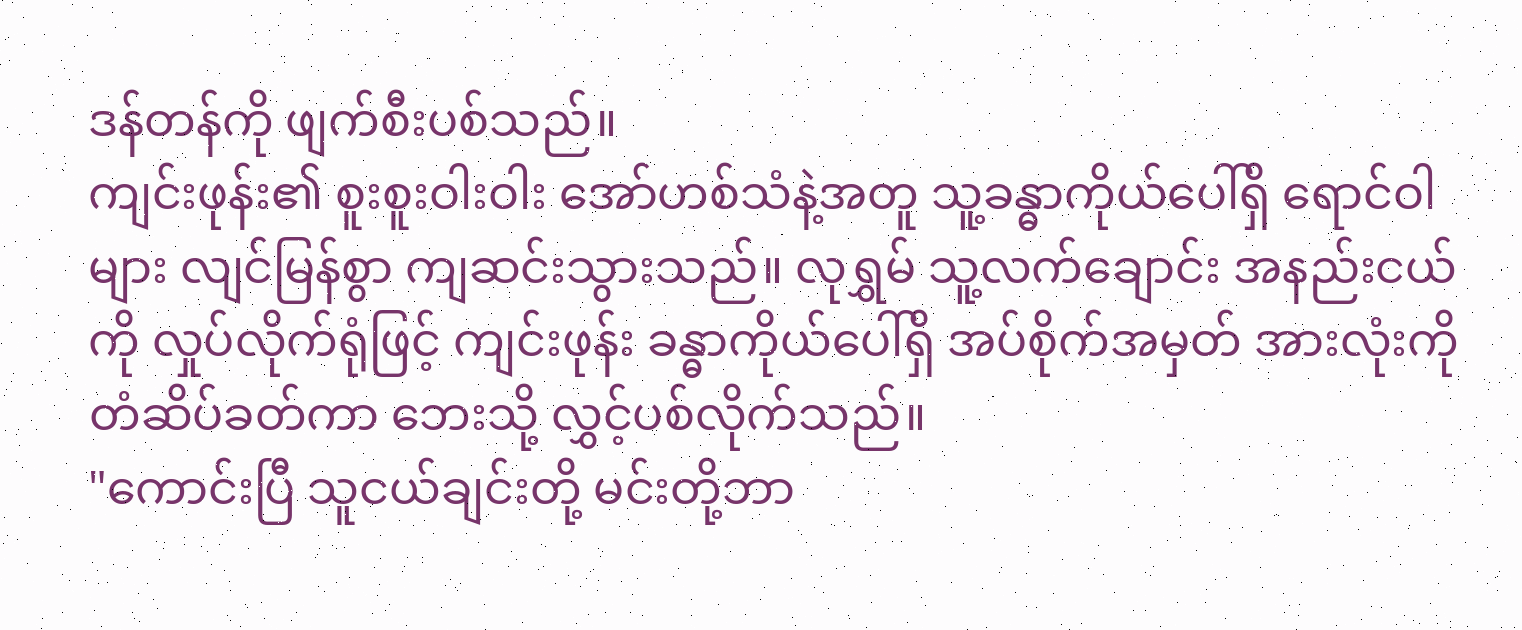ဒန်တန်ကို ဖျက်စီးပစ်သည်။
ကျင်းဖုန်း၏ စူးစူးဝါးဝါး အော်ဟစ်သံနဲ့အတူ သူ့ခန္ဓာကိုယ်ပေါ်ရှိ ရောင်ဝါများ လျင်မြန်စွာ ကျဆင်းသွားသည်။ လုရွှမ် သူ့လက်ချောင်း အနည်းငယ်ကို လှုပ်လိုက်ရုံဖြင့် ကျင်းဖုန်း ခန္ဓာကိုယ်ပေါ်ရှိ အပ်စိုက်အမှတ် အားလုံးကို တံဆိပ်ခတ်ကာ ဘေးသို့ လွှင့်ပစ်လိုက်သည်။
"ကောင်းပြီ သူငယ်ချင်းတို့ မင်းတို့ဘာ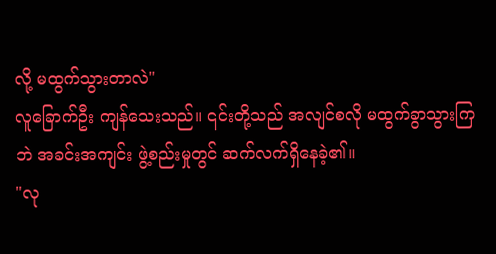လို့ မထွက်သွားတာလဲ"
လူခြောက်ဦး ကျန်သေးသည်။ ၎င်းတို့သည် အလျင်စလို မထွက်ခွာသွားကြဘဲ အခင်းအကျင်း ဖွဲ့စည်းမှုတွင် ဆက်လက်ရှိနေခဲ့၏။
"လု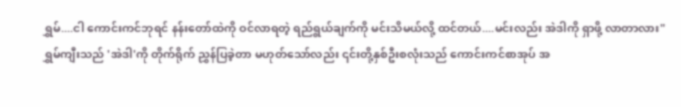ရွှမ်....ငါ ကောင်းကင်ဘုရင် နန်းတော်ထဲကို ဝင်လာရတဲ့ ရည်ရွယ်ချက်ကို မင်းသိမယ်လို့ ထင်တယ်....မင်းလည်း အဲဒါကို ရှာဖို့ လာတာလား"
ရွှမ်ကျီးသည် 'အဲဒါ'ကို တိုက်ရိုက် ညွှန်ပြခဲ့တာ မဟုတ်သော်လည်း ၎င်းတို့နှစ်ဦးစလုံးသည် ကောင်းကင်စာအုပ် အ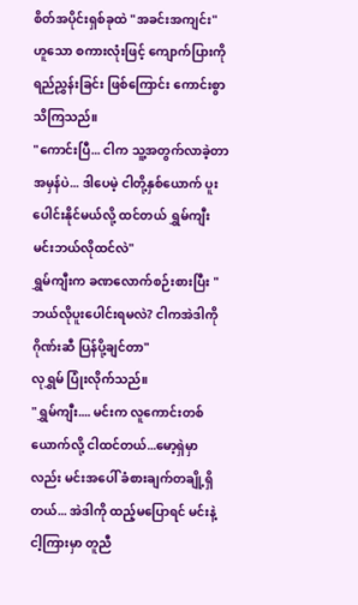စိတ်အပိုင်းရှစ်ခုထဲ "အခင်းအကျင်း" ဟူသော စကားလုံးဖြင့် ကျောက်ပြားကို ရည်ညွှန်းခြင်း ဖြစ်ကြောင်း ကောင်းစွာသိကြသည်။
"ကောင်းပြီ... ငါက သူ့အတွက်လာခဲ့တာ အမှန်ပဲ... ဒါပေမဲ့ ငါတို့နှစ်ယောက် ပူးပေါင်းနိုင်မယ်လို့ ထင်တယ် ရွှမ်ကျီး မင်းဘယ်လိုထင်လဲ"
ရွှမ်ကျီးက ခဏလောက်စဉ်းစားပြီး "ဘယ်လိုပူးပေါင်းရမလဲ? ငါကအဲဒါကို ဂိုဏ်းဆီ ပြန်ပို့ချင်တာ"
လုရွှမ် ပြုံးလိုက်သည်။
"ရွှမ်ကျီး.... မင်းက လူကောင်းတစ်ယောက်လို့ ငါထင်တယ်...မော့ရှဲမှာလည်း မင်းအပေါ် ခံစားချက်တချို့ရှိတယ်... အဲဒါကို ထည့်မပြောရင် မင်းနဲ့ငါ့ကြားမှာ တူညီ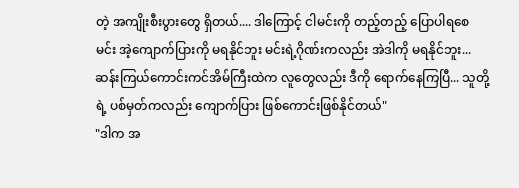တဲ့ အကျိုးစီးပွားတွေ ရှိတယ်.... ဒါကြောင့် ငါမင်းကို တည့်တည့် ပြောပါရစေ မင်း အဲ့ကျောက်ပြားကို မရနိုင်ဘူး မင်းရဲ့ဂိုဏ်းကလည်း အဲဒါကို မရနိုင်ဘူး... ဆန်းကြယ်ကောင်းကင်အိမ်ကြီးထဲက လူတွေလည်း ဒီကို ရောက်နေကြပြီ... သူတို့ရဲ့ ပစ်မှတ်ကလည်း ကျောက်ပြား ဖြစ်ကောင်းဖြစ်နိုင်တယ်"
"ဒါက အ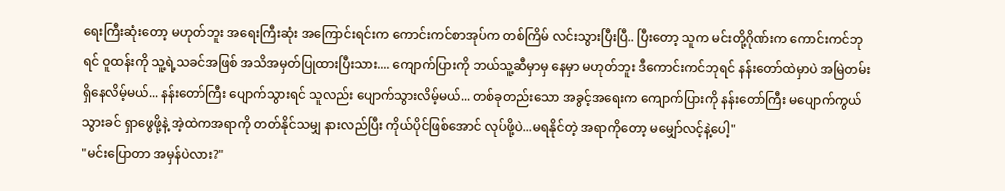ရေးကြီးဆုံးတော့ မဟုတ်ဘူး အရေးကြီးဆုံး အကြောင်းရင်းက ကောင်းကင်စာအုပ်က တစ်ကြိမ် လင်းသွားပြီးပြီ.. ပြီးတော့ သူက မင်းတို့ဂိုဏ်းက ကောင်းကင်ဘုရင် ဝူထန်းကို သူ့ရဲ့သခင်အဖြစ် အသိအမှတ်ပြုထားပြီးသား.... ကျောက်ပြားကို ဘယ်သူ့ဆီမှာမှ နေမှာ မဟုတ်ဘူး ဒီကောင်းကင်ဘုရင် နန်းတော်ထဲမှာပဲ အမြဲတမ်း ရှိနေလိမ့်မယ်... နန်းတော်ကြီး ပျောက်သွားရင် သူလည်း ပျောက်သွားလိမ့်မယ်... တစ်ခုတည်းသော အခွင့်အရေးက ကျောက်ပြားကို နန်းတော်ကြီး မပျောက်ကွယ်သွားခင် ရှာဖွေဖို့နဲ့ အဲ့ထဲကအရာကို တတ်နိုင်သမျှ နားလည်ပြီး ကိုယ်ပိုင်ဖြစ်အောင် လုပ်ဖို့ပဲ...မရနိုင်တဲ့ အရာကိုတော့ မမျှော်လင့်နဲ့ပေါ့"
"မင်းပြောတာ အမှန်ပဲလား?"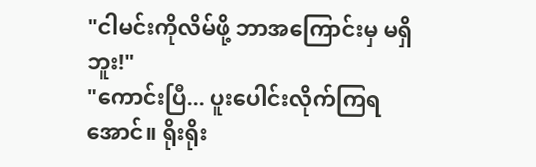"ငါမင်းကိုလိမ်ဖို့ ဘာအကြောင်းမှ မရှိဘူး!"
"ကောင်းပြီ... ပူးပေါင်းလိုက်ကြရအောင်။ ရိုးရိုး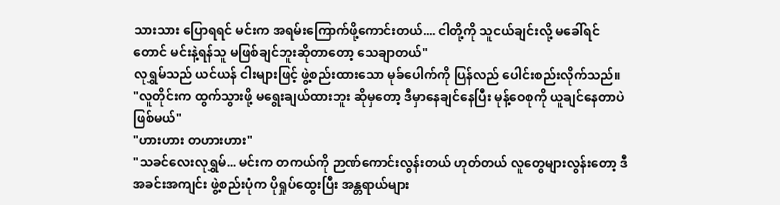သားသား ပြောရရင် မင်းက အရမ်းကြောက်ဖို့ကောင်းတယ်.... ငါတို့ကို သူငယ်ချင်းလို့ မခေါ်ရင်တောင် မင်းနဲ့ရန်သူ မဖြစ်ချင်ဘူးဆိုတာတော့ သေချာတယ်"
လုရွှမ်သည် ယင်ယန် ငါးများဖြင့် ဖွဲ့စည်းထားသော မုခ်ပေါက်ကို ပြန်လည် ပေါင်းစည်းလိုက်သည်။
"လူတိုင်းက ထွက်သွားဖို့ မရွေးချယ်ထားဘူး ဆိုမှတော့ ဒီမှာနေချင်နေပြီး မုန့်ဝေစုကို ယူချင်နေတာပဲ ဖြစ်မယ်"
"ဟားဟား တဟားဟား"
"သခင်လေးလုရွှမ်... မင်းက တကယ်ကို ဉာဏ်ကောင်းလွန်းတယ် ဟုတ်တယ် လူတွေများလွန်းတော့ ဒီအခင်းအကျင်း ဖွဲ့စည်းပုံက ပိုရှုပ်ထွေးပြီး အန္တရာယ်များ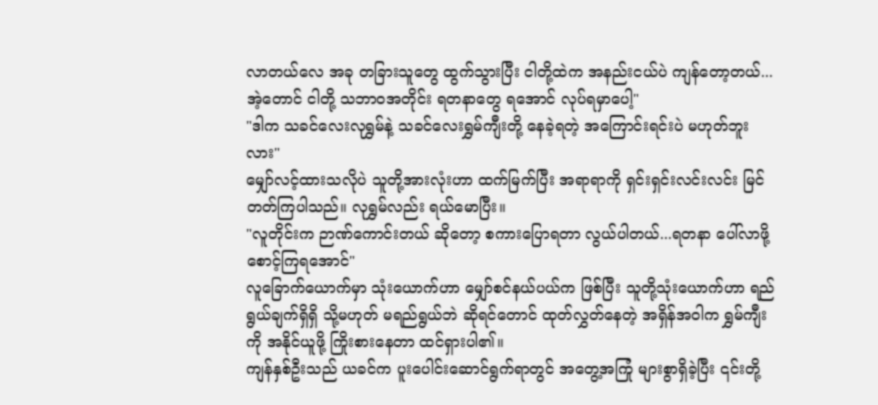လာတယ်လေ အခု တခြားသူတွေ ထွက်သွားပြီး ငါတို့ထဲက အနည်းငယ်ပဲ ကျန်တော့တယ်...အဲ့တောင် ငါတို့ သဘာဝအတိုင်း ရတနာတွေ ရအောင် လုပ်ရမှာပေါ့"
"ဒါက သခင်လေးလုရွှမ်နဲ့ သခင်လေးရွှမ်ကျီးတို့ နေခဲ့ရတဲ့ အကြောင်းရင်းပဲ မဟုတ်ဘူးလား"
မျှော်လင့်ထားသလိုပဲ သူတို့အားလုံးဟာ ထက်မြက်ပြီး အရာရာကို ရှင်းရှင်းလင်းလင်း မြင်တတ်ကြပါသည်။ လုရွှမ်လည်း ရယ်မောပြီး။
"လူတိုင်းက ဉာဏ်ကောင်းတယ် ဆိုတော့ စကားပြောရတာ လွယ်ပါတယ်...ရတနာ ပေါ်လာဖို့ စောင့်ကြရအောင်"
လူခြောက်ယောက်မှာ သုံးယောက်ဟာ မျှော်စင်နယ်ပယ်က ဖြစ်ပြီး သူတို့သုံးယောက်ဟာ ရည်ရွယ်ချက်ရှိရှိ သို့မဟုတ် မရည်ရွယ်ဘဲ ဆိုရင်တောင် ထုတ်လွှတ်နေတဲ့ အရှိန်အဝါက ရွှမ်ကျီးကို အနိုင်ယူဖို့ ကြိုးစားနေတာ ထင်ရှားပါ၏။
ကျန်နှစ်ဦးသည် ယခင်က ပူးပေါင်းဆောင်ရွက်ရာတွင် အတွေ့အကြုံ များစွာရှိခဲ့ပြီး ၎င်းတို့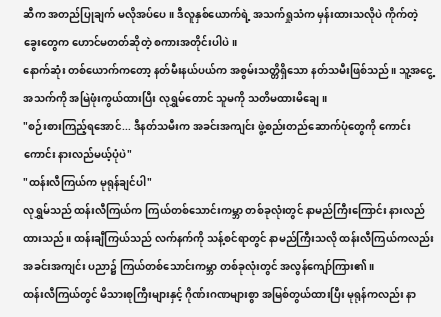ဆီက အတည်ပြုချက် မလိုအပ်ပေ။ ဒီလူနှစ်ယောက်ရဲ့ အသက်ရှုသံက မှန်းထားသလိုပဲ ကိုက်တဲ့ ခွေးတွေက ဟောင်မတတ်ဆိုတဲ့ စကားအတိုင်းပါပဲ။
နောက်ဆုံး တစ်ယောက်ကတော့ နတ်မီးနယ်ပယ်က အစွမ်းသတ္တိရှိသော နတ်သမီးဖြစ်သည်။ သူ့အငွေ့အသက်ကို အမြဲဖုံးကွယ်ထားပြီး လုရွှမ်တောင် သူမကို သတိမထားမိချေ။
"စဉ်းစားကြည့်ရအောင်... ဒီနတ်သမီးက အခင်းအကျင်း ဖွဲ့စည်းတည်ဆောက်ပုံတွေကို ကောင်းကောင်း နားလည်မယ့်ပုံပဲ"
"ထန်းလီကြယ်က မုရုန်ချင်ပါ"
လုရွှမ်သည် ထန်းလီကြယ်က ကြယ်တစ်သောင်းကမ္ဘာ တစ်ခုလုံးတွင် နာမည်ကြီးကြောင်း နားလည်ထားသည်။ ထန်းချီကြယ်သည် လက်နက်ကို သန့်စင်ရာတွင် နာမည်ကြီးသလို ထန်းလီကြယ်ကလည်း အခင်းအကျင်း ပညာ၌ ကြယ်တစ်သောင်းကမ္ဘာ တစ်ခုလုံးတွင် အလွန်ကျော်ကြား၏။
ထန်းလီကြယ်တွင် မိသားစုကြီးများနှင့် ဂိုဏ်းဂဏများစွာ အမြစ်တွယ်ထားပြီး မုရုန်ကလည်း နာ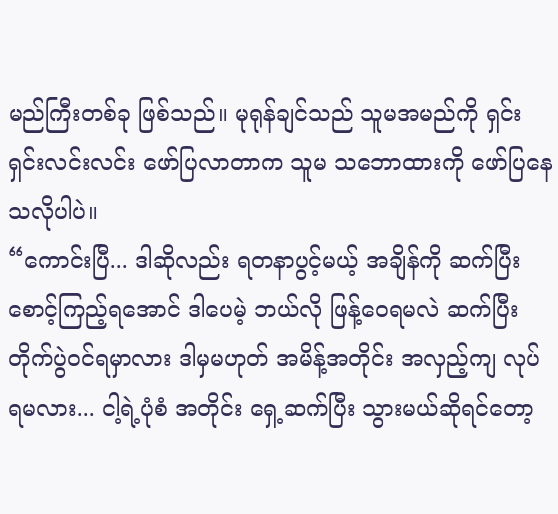မည်ကြီးတစ်ခု ဖြစ်သည်။ မုရုန်ချင်သည် သူမအမည်ကို ရှင်းရှင်းလင်းလင်း ဖော်ပြလာတာက သူမ သဘောထားကို ဖော်ပြနေသလိုပါပဲ။
“ကောင်းပြီ... ဒါဆိုလည်း ရတနာပွင့်မယ့် အချိန်ကို ဆက်ပြီး စောင့်ကြည့်ရအောင် ဒါပေမဲ့ ဘယ်လို ဖြန့်ဝေရမလဲ ဆက်ပြီး တိုက်ပွဲဝင်ရမှာလား ဒါမှမဟုတ် အမိန့်အတိုင်း အလှည့်ကျ လုပ်ရမလား... ငါ့ရဲ့ပုံစံ အတိုင်း ရှေ့ဆက်ပြီး သွားမယ်ဆိုရင်တော့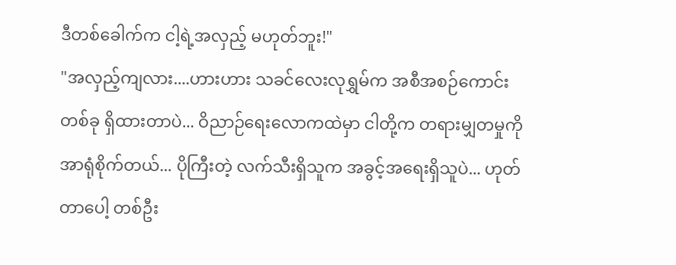ဒီတစ်ခေါက်က ငါ့ရဲ့အလှည့် မဟုတ်ဘူး!"
"အလှည့်ကျလား....ဟားဟား သခင်လေးလုရွှမ်က အစီအစဉ်ကောင်းတစ်ခု ရှိထားတာပဲ... ဝိညာဉ်ရေးလောကထဲမှာ ငါတို့က တရားမျှတမှုကို အာရုံစိုက်တယ်... ပိုကြီးတဲ့ လက်သီးရှိသူက အခွင့်အရေးရှိသူပဲ... ဟုတ်တာပေါ့ တစ်ဦး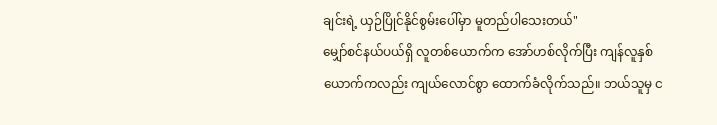ချင်းရဲ့ ယှဉ်ပြိုင်နိုင်စွမ်းပေါ်မှာ မူတည်ပါသေးတယ်"
မျှော်စင်နယ်ပယ်ရှိ လူတစ်ယောက်က အော်ဟစ်လိုက်ပြီး ကျန်လူနှစ်ယောက်ကလည်း ကျယ်လောင်စွာ ထောက်ခံလိုက်သည်။ ဘယ်သူမှ င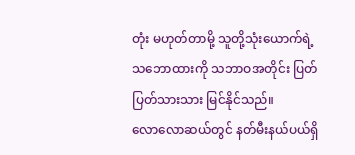တုံး မဟုတ်တာမို့ သူတို့သုံးယောက်ရဲ့ သဘောထားကို သဘာဝအတိုင်း ပြတ်ပြတ်သားသား မြင်နိုင်သည်။
လောလောဆယ်တွင် နတ်မီးနယ်ပယ်ရှိ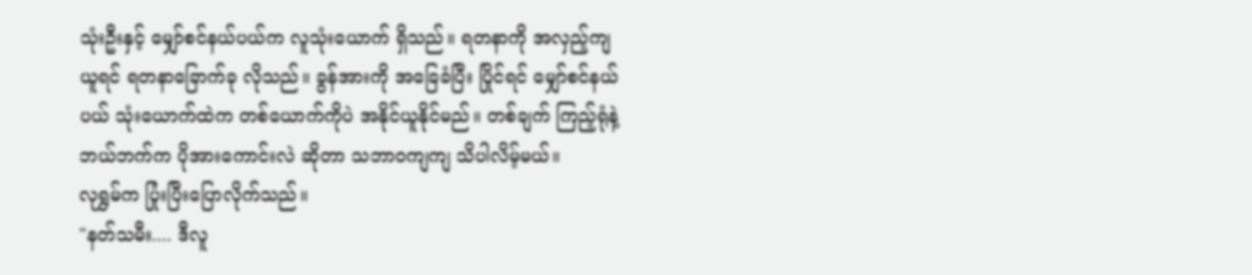သုံးဦးနှင့် မျှော်စင်နယ်ပယ်က လူသုံးယောက် ရှိသည်။ ရတနာကို အလှည့်ကျယူရင် ရတနာခြောက်ခု လိုသည်။ ခွန်အားကို အခြေခံပြီး ပြိုင်ရင် မျှော်စင်နယ်ပယ် သုံးယောက်ထဲက တစ်ယောက်ကိုပဲ အနိုင်ယူနိုင်မည်။ တစ်ချက် ကြည့်ရုံနဲ့ ဘယ်ဘက်က ပိုအားကောင်းလဲ ဆိုတာ သဘာဝကျကျ သိပါလိမ့်မယ်။
လုရွှမ်က ပြုံးပြီးပြောလိုက်သည်။
"နတ်သမီး.... ဒီလူ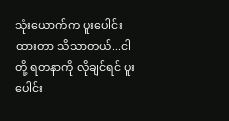သုံးယောက်က ပူးပေါင်းထားတာ သိသာတယ်...ငါတို့ ရတနာကို လိုချင်ရင် ပူးပေါင်း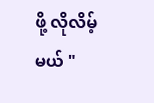ဖို့ လိုလိမ့်မယ် "